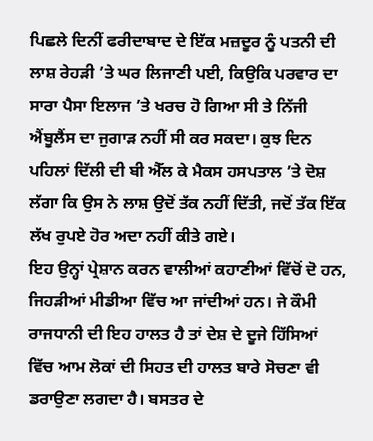ਪਿਛਲੇ ਦਿਨੀਂ ਫਰੀਦਾਬਾਦ ਦੇ ਇੱਕ ਮਜ਼ਦੂਰ ਨੂੰ ਪਤਨੀ ਦੀ ਲਾਸ਼ ਰੇਹੜੀ ’ਤੇ ਘਰ ਲਿਜਾਣੀ ਪਈ, ਕਿਉਕਿ ਪਰਵਾਰ ਦਾ ਸਾਰਾ ਪੈਸਾ ਇਲਾਜ ’ਤੇ ਖਰਚ ਹੋ ਗਿਆ ਸੀ ਤੇ ਨਿੱਜੀ ਐਂਬੂਲੈਂਸ ਦਾ ਜੁਗਾੜ ਨਹੀਂ ਸੀ ਕਰ ਸਕਦਾ। ਕੁਝ ਦਿਨ ਪਹਿਲਾਂ ਦਿੱਲੀ ਦੀ ਬੀ ਐੱਲ ਕੇ ਮੈਕਸ ਹਸਪਤਾਲ ’ਤੇ ਦੋਸ਼ ਲੱਗਾ ਕਿ ਉਸ ਨੇ ਲਾਸ਼ ਉਦੋਂ ਤੱਕ ਨਹੀਂ ਦਿੱਤੀ, ਜਦੋਂ ਤੱਕ ਇੱਕ ਲੱਖ ਰੁਪਏ ਹੋਰ ਅਦਾ ਨਹੀਂ ਕੀਤੇ ਗਏ।
ਇਹ ਉਨ੍ਹਾਂ ਪ੍ਰੇਸ਼ਾਨ ਕਰਨ ਵਾਲੀਆਂ ਕਹਾਣੀਆਂ ਵਿੱਚੋਂ ਦੋ ਹਨ, ਜਿਹੜੀਆਂ ਮੀਡੀਆ ਵਿੱਚ ਆ ਜਾਂਦੀਆਂ ਹਨ। ਜੇ ਕੌਮੀ ਰਾਜਧਾਨੀ ਦੀ ਇਹ ਹਾਲਤ ਹੈ ਤਾਂ ਦੇਸ਼ ਦੇ ਦੂਜੇ ਹਿੱਸਿਆਂ ਵਿੱਚ ਆਮ ਲੋਕਾਂ ਦੀ ਸਿਹਤ ਦੀ ਹਾਲਤ ਬਾਰੇ ਸੋਚਣਾ ਵੀ ਡਰਾਉਣਾ ਲਗਦਾ ਹੈ। ਬਸਤਰ ਦੇ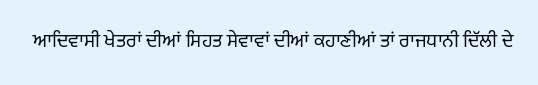ਆਦਿਵਾਸੀ ਖੇਤਰਾਂ ਦੀਆਂ ਸਿਹਤ ਸੇਵਾਵਾਂ ਦੀਆਂ ਕਹਾਣੀਆਂ ਤਾਂ ਰਾਜਧਾਨੀ ਦਿੱਲੀ ਦੇ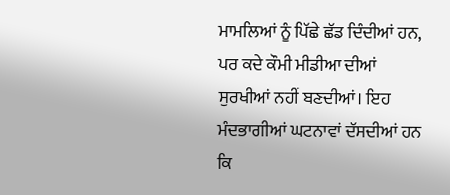ਮਾਮਲਿਆਂ ਨੂੰ ਪਿੱਛੇ ਛੱਡ ਦਿੰਦੀਆਂ ਹਨ, ਪਰ ਕਦੇ ਕੌਮੀ ਮੀਡੀਆ ਦੀਆਂ ਸੁਰਖੀਆਂ ਨਹੀਂ ਬਣਦੀਆਂ। ਇਹ ਮੰਦਭਾਗੀਆਂ ਘਟਨਾਵਾਂ ਦੱਸਦੀਆਂ ਹਨ ਕਿ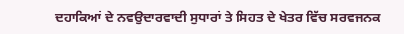ਦਹਾਕਿਆਂ ਦੇ ਨਵਉਦਾਰਵਾਦੀ ਸੁਧਾਰਾਂ ਤੇ ਸਿਹਤ ਦੇ ਖੇਤਰ ਵਿੱਚ ਸਰਵਜਨਕ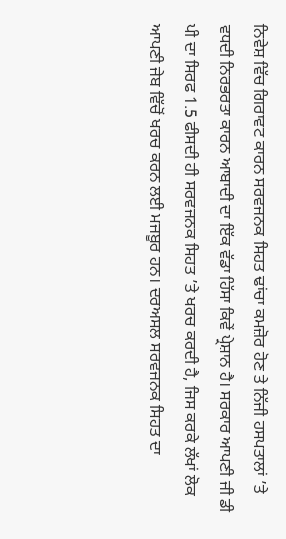ਨਿਵੇਸ਼ ਵਿੱਚ ਗਿਰਾਵਟ ਕਾਰਨ ਸਰਵਜਨਕ ਸਿਹਤ ਢਾਂਚਾ ਕਮਜ਼ੋਰ ਹੋਣ ਤੇ ਨਿੱਜੀ ਹਸਪਤਾਲਾਂ ’ਤੇ ਵਧਦੀ ਨਿਰਭਰਤਾ ਕਾਰਨ ਆਬਾਦੀ ਦਾ ਇੱਕ ਵੱਡਾ ਹਿੱਸਾ ਕਿਵੇਂ ਪ੍ਰੇਸ਼ਾਨ ਹੈ। ਸਰਕਾਰ ਆਪਣੀ ਜੀ ਡੀ ਪੀ ਦਾ ਸਿਰਫ 1.5 ਫੀਸਦੀ ਹੀ ਸਰਵਜਨਕ ਸਿਹਤ ’ਤੇ ਖਰਚ ਕਰਦੀ ਹੈ, ਜਿਸ ਕਰਕੇ ਲੱਖਾਂ ਲੋਕ ਆਪਣੀ ਜੇਬ ਵਿੱਚੋਂ ਖਰਚ ਕਰਨ ਲਈ ਮਜਬੂਰ ਹਨ। ਦਰਅਸਲ ਸਰਵਜਨਕ ਸਿਹਤ ਦਾ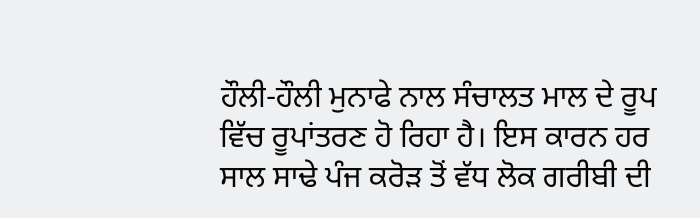ਹੌਲੀ-ਹੌਲੀ ਮੁਨਾਫੇ ਨਾਲ ਸੰਚਾਲਤ ਮਾਲ ਦੇ ਰੂਪ ਵਿੱਚ ਰੂਪਾਂਤਰਣ ਹੋ ਰਿਹਾ ਹੈ। ਇਸ ਕਾਰਨ ਹਰ ਸਾਲ ਸਾਢੇ ਪੰਜ ਕਰੋੜ ਤੋਂ ਵੱਧ ਲੋਕ ਗਰੀਬੀ ਦੀ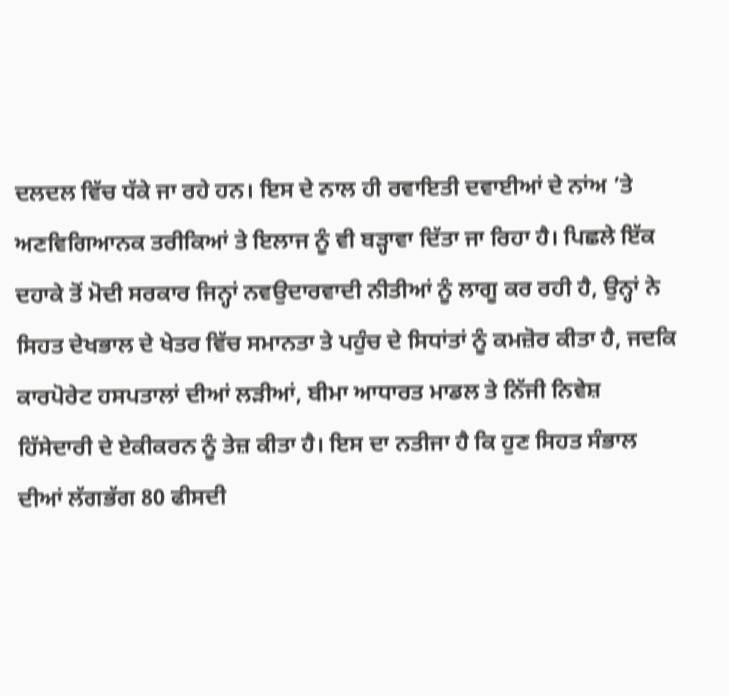ਦਲਦਲ ਵਿੱਚ ਧੱਕੇ ਜਾ ਰਹੇ ਹਨ। ਇਸ ਦੇ ਨਾਲ ਹੀ ਰਵਾਇਤੀ ਦਵਾਈਆਂ ਦੇ ਨਾਂਅ ’ਤੇ ਅਣਵਿਗਿਆਨਕ ਤਰੀਕਿਆਂ ਤੇ ਇਲਾਜ ਨੂੰ ਵੀ ਬੜ੍ਹਾਵਾ ਦਿੱਤਾ ਜਾ ਰਿਹਾ ਹੈ। ਪਿਛਲੇ ਇੱਕ ਦਹਾਕੇ ਤੋਂ ਮੋਦੀ ਸਰਕਾਰ ਜਿਨ੍ਹਾਂ ਨਵਉਦਾਰਵਾਦੀ ਨੀਤੀਆਂ ਨੂੰ ਲਾਗੂ ਕਰ ਰਹੀ ਹੈ, ਉਨ੍ਹਾਂ ਨੇ ਸਿਹਤ ਦੇਖਭਾਲ ਦੇ ਖੇਤਰ ਵਿੱਚ ਸਮਾਨਤਾ ਤੇ ਪਹੁੰਚ ਦੇ ਸਿਧਾਂਤਾਂ ਨੂੰ ਕਮਜ਼ੋਰ ਕੀਤਾ ਹੈ, ਜਦਕਿ ਕਾਰਪੋਰੇਟ ਹਸਪਤਾਲਾਂ ਦੀਆਂ ਲੜੀਆਂ, ਬੀਮਾ ਆਧਾਰਤ ਮਾਡਲ ਤੇ ਨਿੱਜੀ ਨਿਵੇਸ਼ ਹਿੱਸੇਦਾਰੀ ਦੇ ਏਕੀਕਰਨ ਨੂੰ ਤੇਜ਼ ਕੀਤਾ ਹੈ। ਇਸ ਦਾ ਨਤੀਜਾ ਹੈ ਕਿ ਹੁਣ ਸਿਹਤ ਸੰਭਾਲ ਦੀਆਂ ਲੱਗਭੱਗ 80 ਫੀਸਦੀ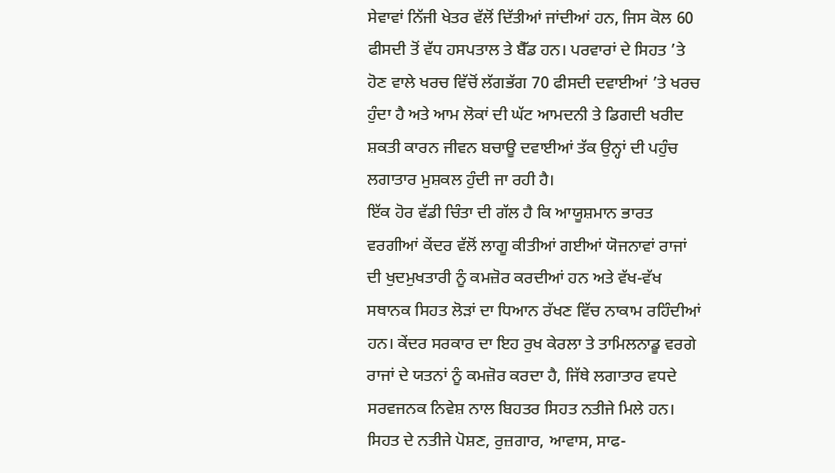ਸੇਵਾਵਾਂ ਨਿੱਜੀ ਖੇਤਰ ਵੱਲੋਂ ਦਿੱਤੀਆਂ ਜਾਂਦੀਆਂ ਹਨ, ਜਿਸ ਕੋਲ 60 ਫੀਸਦੀ ਤੋਂ ਵੱਧ ਹਸਪਤਾਲ ਤੇ ਬੈੱਡ ਹਨ। ਪਰਵਾਰਾਂ ਦੇ ਸਿਹਤ ’ਤੇ ਹੋਣ ਵਾਲੇ ਖਰਚ ਵਿੱਚੋਂ ਲੱਗਭੱਗ 70 ਫੀਸਦੀ ਦਵਾਈਆਂ ’ਤੇ ਖਰਚ ਹੁੰਦਾ ਹੈ ਅਤੇ ਆਮ ਲੋਕਾਂ ਦੀ ਘੱਟ ਆਮਦਨੀ ਤੇ ਡਿਗਦੀ ਖਰੀਦ ਸ਼ਕਤੀ ਕਾਰਨ ਜੀਵਨ ਬਚਾਊ ਦਵਾਈਆਂ ਤੱਕ ਉਨ੍ਹਾਂ ਦੀ ਪਹੁੰਚ ਲਗਾਤਾਰ ਮੁਸ਼ਕਲ ਹੁੰਦੀ ਜਾ ਰਹੀ ਹੈ।
ਇੱਕ ਹੋਰ ਵੱਡੀ ਚਿੰਤਾ ਦੀ ਗੱਲ ਹੈ ਕਿ ਆਯੂਸ਼ਮਾਨ ਭਾਰਤ ਵਰਗੀਆਂ ਕੇਂਦਰ ਵੱਲੋਂ ਲਾਗੂ ਕੀਤੀਆਂ ਗਈਆਂ ਯੋਜਨਾਵਾਂ ਰਾਜਾਂ ਦੀ ਖੁਦਮੁਖਤਾਰੀ ਨੂੰ ਕਮਜ਼ੋਰ ਕਰਦੀਆਂ ਹਨ ਅਤੇ ਵੱਖ-ਵੱਖ ਸਥਾਨਕ ਸਿਹਤ ਲੋੜਾਂ ਦਾ ਧਿਆਨ ਰੱਖਣ ਵਿੱਚ ਨਾਕਾਮ ਰਹਿੰਦੀਆਂ ਹਨ। ਕੇਂਦਰ ਸਰਕਾਰ ਦਾ ਇਹ ਰੁਖ ਕੇਰਲਾ ਤੇ ਤਾਮਿਲਨਾਡੂ ਵਰਗੇ ਰਾਜਾਂ ਦੇ ਯਤਨਾਂ ਨੂੰ ਕਮਜ਼ੋਰ ਕਰਦਾ ਹੈ, ਜਿੱਥੇ ਲਗਾਤਾਰ ਵਧਦੇ ਸਰਵਜਨਕ ਨਿਵੇਸ਼ ਨਾਲ ਬਿਹਤਰ ਸਿਹਤ ਨਤੀਜੇ ਮਿਲੇ ਹਨ। ਸਿਹਤ ਦੇ ਨਤੀਜੇ ਪੋਸ਼ਣ, ਰੁਜ਼ਗਾਰ, ਆਵਾਸ, ਸਾਫ-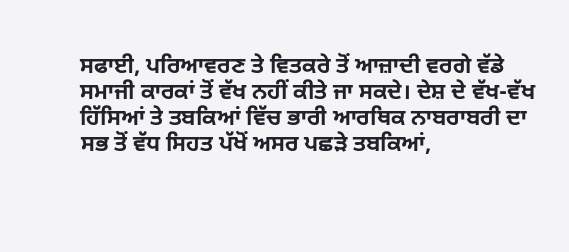ਸਫਾਈ, ਪਰਿਆਵਰਣ ਤੇ ਵਿਤਕਰੇ ਤੋਂ ਆਜ਼ਾਦੀ ਵਰਗੇ ਵੱਡੇ ਸਮਾਜੀ ਕਾਰਕਾਂ ਤੋਂ ਵੱਖ ਨਹੀਂ ਕੀਤੇ ਜਾ ਸਕਦੇ। ਦੇਸ਼ ਦੇ ਵੱਖ-ਵੱਖ ਹਿੱਸਿਆਂ ਤੇ ਤਬਕਿਆਂ ਵਿੱਚ ਭਾਰੀ ਆਰਥਿਕ ਨਾਬਰਾਬਰੀ ਦਾ ਸਭ ਤੋਂ ਵੱਧ ਸਿਹਤ ਪੱਖੋਂ ਅਸਰ ਪਛੜੇ ਤਬਕਿਆਂ,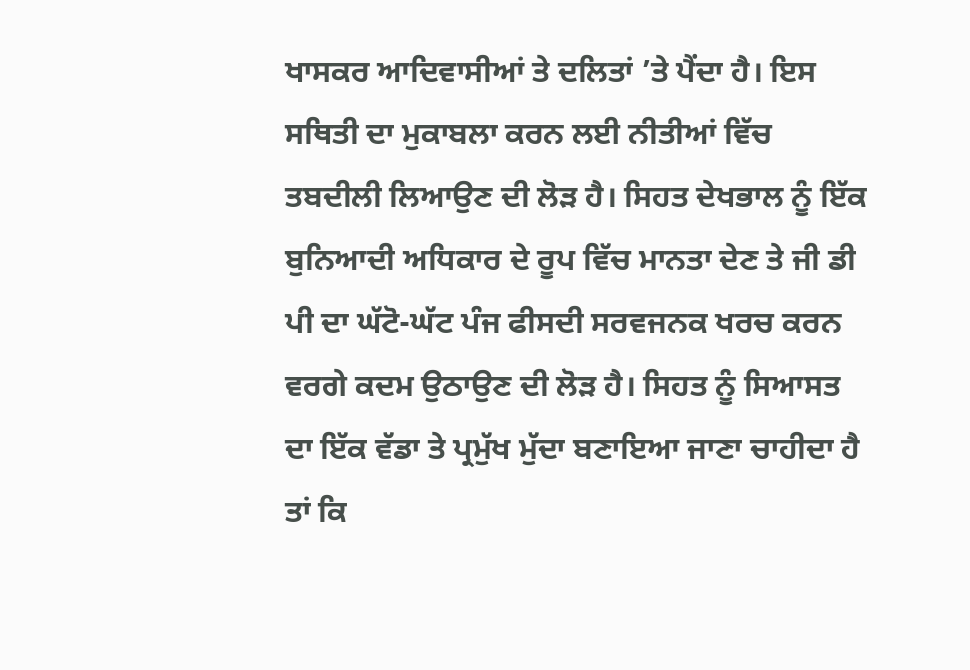ਖਾਸਕਰ ਆਦਿਵਾਸੀਆਂ ਤੇ ਦਲਿਤਾਂ ’ਤੇ ਪੈਂਦਾ ਹੈ। ਇਸ ਸਥਿਤੀ ਦਾ ਮੁਕਾਬਲਾ ਕਰਨ ਲਈ ਨੀਤੀਆਂ ਵਿੱਚ ਤਬਦੀਲੀ ਲਿਆਉਣ ਦੀ ਲੋੜ ਹੈ। ਸਿਹਤ ਦੇਖਭਾਲ ਨੂੰ ਇੱਕ ਬੁਨਿਆਦੀ ਅਧਿਕਾਰ ਦੇ ਰੂਪ ਵਿੱਚ ਮਾਨਤਾ ਦੇਣ ਤੇ ਜੀ ਡੀ ਪੀ ਦਾ ਘੱਟੋ-ਘੱਟ ਪੰਜ ਫੀਸਦੀ ਸਰਵਜਨਕ ਖਰਚ ਕਰਨ ਵਰਗੇ ਕਦਮ ਉਠਾਉਣ ਦੀ ਲੋੜ ਹੈ। ਸਿਹਤ ਨੂੰ ਸਿਆਸਤ ਦਾ ਇੱਕ ਵੱਡਾ ਤੇ ਪ੍ਰਮੁੱਖ ਮੁੱਦਾ ਬਣਾਇਆ ਜਾਣਾ ਚਾਹੀਦਾ ਹੈ ਤਾਂ ਕਿ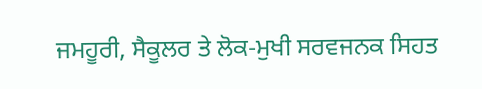ਜਮਹੂਰੀ, ਸੈਕੂਲਰ ਤੇ ਲੋਕ-ਮੁਖੀ ਸਰਵਜਨਕ ਸਿਹਤ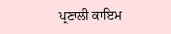ਪ੍ਰਣਾਲੀ ਕਾਇਮ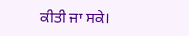ਕੀਤੀ ਜਾ ਸਕੇ।